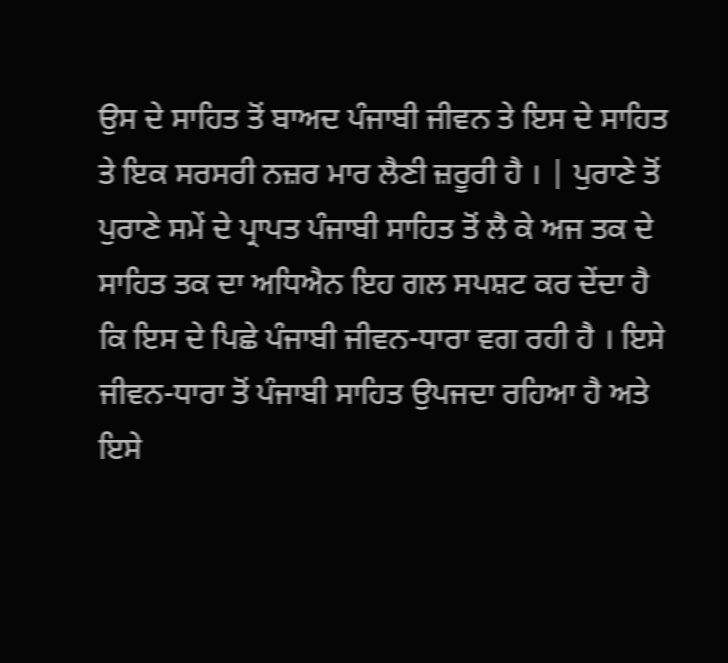ਉਸ ਦੇ ਸਾਹਿਤ ਤੋਂ ਬਾਅਦ ਪੰਜਾਬੀ ਜੀਵਨ ਤੇ ਇਸ ਦੇ ਸਾਹਿਤ ਤੇ ਇਕ ਸਰਸਰੀ ਨਜ਼ਰ ਮਾਰ ਲੈਣੀ ਜ਼ਰੂਰੀ ਹੈ । | ਪੁਰਾਣੇ ਤੋਂ ਪੁਰਾਣੇ ਸਮੇਂ ਦੇ ਪ੍ਰਾਪਤ ਪੰਜਾਬੀ ਸਾਹਿਤ ਤੋਂ ਲੈ ਕੇ ਅਜ ਤਕ ਦੇ ਸਾਹਿਤ ਤਕ ਦਾ ਅਧਿਐਨ ਇਹ ਗਲ ਸਪਸ਼ਟ ਕਰ ਦੇਂਦਾ ਹੈ ਕਿ ਇਸ ਦੇ ਪਿਛੇ ਪੰਜਾਬੀ ਜੀਵਨ-ਧਾਰਾ ਵਗ ਰਹੀ ਹੈ । ਇਸੇ ਜੀਵਨ-ਧਾਰਾ ਤੋਂ ਪੰਜਾਬੀ ਸਾਹਿਤ ਉਪਜਦਾ ਰਹਿਆ ਹੈ ਅਤੇ ਇਸੇ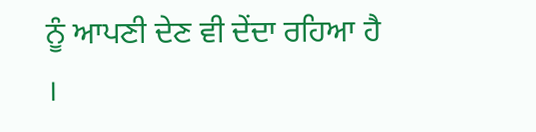ਨੂੰ ਆਪਣੀ ਦੇਣ ਵੀ ਦੇਂਦਾ ਰਹਿਆ ਹੈ ।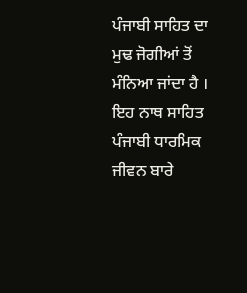ਪੰਜਾਬੀ ਸਾਹਿਤ ਦਾ ਮੁਢ ਜੋਗੀਆਂ ਤੋਂ ਮੰਨਿਆ ਜਾਂਦਾ ਹੈ । ਇਹ ਨਾਥ ਸਾਹਿਤ ਪੰਜਾਬੀ ਧਾਰਮਿਕ ਜੀਵਨ ਬਾਰੇ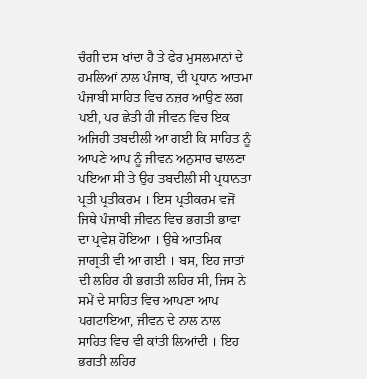ਚੰਗੀ ਦਸ ਖਾਂਦਾ ਹੈ ਤੇ ਫੇਰ ਮੁਸਲਮਾਨਾਂ ਦੇ ਹਮਲਿਆਂ ਨਾਲ ਪੰਜਾਬ, ਦੀ ਪ੍ਰਧਾਨ ਆਤਮਾ ਪੰਜਾਬੀ ਸਾਹਿਤ ਵਿਚ ਨਜ਼ਰ ਆਉਣ ਲਗ ਪਈ, ਪਰ ਛੇਤੀ ਹੀ ਜੀਵਨ ਵਿਚ ਇਕ ਅਜਿਹੀ ਤਬਦੀਲੀ ਆ ਗਈ ਕਿ ਸਾਹਿਤ ਨੂੰ ਆਪਣੇ ਆਪ ਨੂੰ ਜੀਵਨ ਅਨੁਸਾਰ ਢਾਲਣਾ ਪਇਆ ਸੀ ਤੇ ਉਹ ਤਬਦੀਲੀ ਸੀ ਪ੍ਰਧਾਨਤਾ ਪ੍ਰਤੀ ਪ੍ਰਤੀਕਰਮ । ਇਸ ਪ੍ਰਤੀਕਰਮ ਵਜੋਂ ਜਿਥੇ ਪੰਜਾਬੀ ਜੀਵਨ ਵਿਚ ਭਗਤੀ ਭਾਵਾ ਦਾ ਪ੍ਰਵੇਸ਼ ਹੋਇਆ । ਉਥੇ ਆਤਮਿਕ ਜਾਗ੍ਰਤੀ ਵੀ ਆ ਗਈ । ਬਸ, ਇਹ ਜਾਤਾਂ ਦੀ ਲਹਿਰ ਹੀ ਭਗਤੀ ਲਹਿਰ ਸੀ, ਜਿਸ ਨੇ ਸਮੇਂ ਦੇ ਸਾਹਿਤ ਵਿਚ ਆਪਣਾ ਆਪ ਪਗਟਾਇਆ, ਜੀਵਨ ਦੇ ਨਾਲ ਨਾਲ ਸਾਹਿਤ ਵਿਚ ਵੀ ਕਾਂਤੀ ਲਿਆਂਦੀ । ਇਹ ਭਗਤੀ ਲਹਿਰ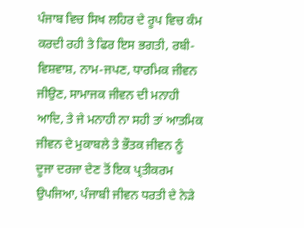ਪੰਜਾਬ ਵਿਚ ਸਿਖ ਲਹਿਰ ਦੇ ਰੂਪ ਵਿਚ ਕੰਮ ਕਰਦੀ ਰਹੀ ਤੇ ਫਿਰ ਇਸ ਭਗਤੀ, ਰਬੀ-ਵਿਸ਼ਵਾਸ਼, ਨਾਮ-ਜਪਣ, ਧਾਰਮਿਕ ਜੀਵਨ ਜੀਉਣ, ਸਾਮਾਜਕ ਜੀਵਨ ਦੀ ਮਨਾਹੀ ਆਦਿ, ਤੇ ਜੇ ਮਨਾਹੀ ਨਾ ਸਹੀ ਤਾਂ ਆਤਮਿਕ ਜੀਵਨ ਦੇ ਮੁਕਾਬਲੇ ਤੇ ਭੌਤਕ ਜੀਵਨ ਨੂੰ ਦੂਜਾ ਦਰਜਾ ਦੇਣ ਤੋਂ ਇਕ ਪ੍ਰਤੀਕਰਮ ਉਪਜਿਆ, ਪੰਜਾਬੀ ਜੀਵਨ ਧਰਤੀ ਦੇ ਨੇੜੇ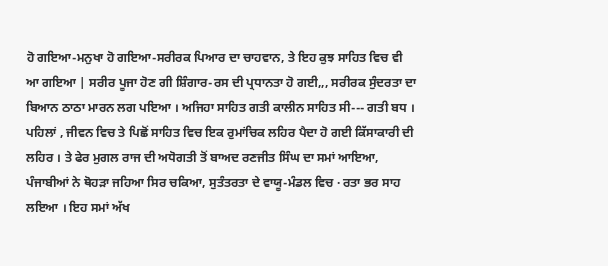ਹੋ ਗਇਆ-ਮਨੁਖਾ ਹੋ ਗਇਆ-ਸਰੀਰਕ ਪਿਆਰ ਦਾ ਚਾਹਵਾਨ, ਤੇ ਇਹ ਕੁਝ ਸਾਹਿਤ ਵਿਚ ਵੀ ਆ ਗਇਆ | ਸਰੀਰ ਪੂਜਾ ਹੋਣ ਗੀ ਸ਼ਿੰਗਾਰ-ਰਸ ਦੀ ਪ੍ਰਧਾਨਤਾ ਹੋ ਗਈ,,, ਸਰੀਰਕ ਸੁੰਦਰਤਾ ਦਾ ਬਿਆਨ ਠਾਠਾ ਮਾਰਨ ਲਗ ਪਇਆ । ਅਜਿਹਾ ਸਾਹਿਤ ਗਤੀ ਕਾਲੀਨ ਸਾਹਿਤ ਸੀ--- ਗਤੀ ਬਧ । ਪਹਿਲਾਂ , ਜੀਵਨ ਵਿਚ ਤੇ ਪਿਛੋਂ ਸਾਹਿਤ ਵਿਚ ਇਕ ਰੁਮਾਂਚਿਕ ਲਹਿਰ ਪੈਦਾ ਹੋ ਗਈ ਕਿੱਸਾਕਾਰੀ ਦੀ ਲਹਿਰ । ਤੇ ਫੇਰ ਮੁਗਲ ਰਾਜ ਦੀ ਅਧੋਗਤੀ ਤੋਂ ਬਾਅਦ ਰਣਜੀਤ ਸਿੰਘ ਦਾ ਸਮਾਂ ਆਇਆ, ਪੰਜਾਬੀਆਂ ਨੇ ਥੋਹੜਾ ਜਹਿਆ ਸਿਰ ਚਕਿਆ, ਸੁਤੰਤਰਤਾ ਦੇ ਵਾਯੂ-ਮੰਡਲ ਵਿਚ · ਰਤਾ ਭਰ ਸਾਹ ਲਇਆ । ਇਹ ਸਮਾਂ ਅੱਖ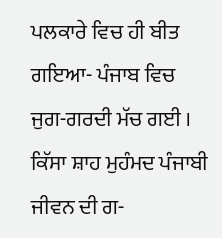ਪਲਕਾਰੇ ਵਿਚ ਹੀ ਬੀਤ ਗਇਆ- ਪੰਜਾਬ ਵਿਚ ਜੁਗ-ਗਰਦੀ ਮੱਚ ਗਈ । ਕਿੱਸਾ ਸ਼ਾਹ ਮੁਹੰਮਦ ਪੰਜਾਬੀ ਜੀਵਨ ਦੀ ਗ-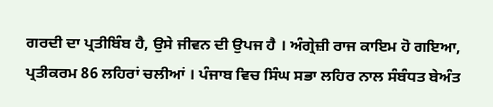ਗਰਦੀ ਦਾ ਪ੍ਰਤੀਬਿੰਬ ਹੈ, ਉਸੇ ਜੀਵਨ ਦੀ ਉਪਜ ਹੈ । ਅੰਗ੍ਰੇਜ਼ੀ ਰਾਜ ਕਾਇਮ ਹੋ ਗਇਆ, ਪ੍ਰਤੀਕਰਮ 86 ਲਹਿਰਾਂ ਚਲੀਆਂ । ਪੰਜਾਬ ਵਿਚ ਸਿੰਘ ਸਭਾ ਲਹਿਰ ਨਾਲ ਸੰਬੰਧਤ ਬੇਅੰਤ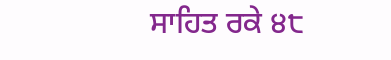ਸਾਹਿਤ ਰਕੇ ੪੮